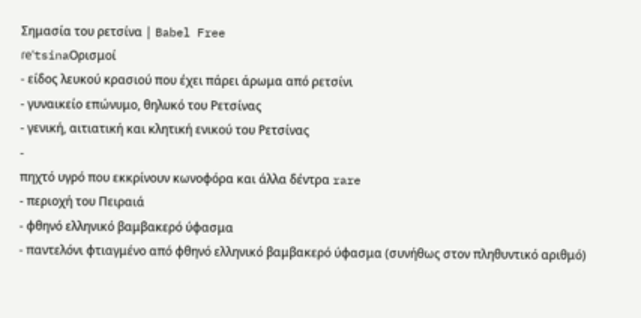Σημασία του ρετσίνα | Babel Free
ɾeˈtsinaΟρισμοί
- είδος λευκού κρασιού που έχει πάρει άρωμα από ρετσίνι
- γυναικείο επώνυμο, θηλυκό του Ρετσίνας
- γενική, αιτιατική και κλητική ενικού του Ρετσίνας
-
πηχτό υγρό που εκκρίνουν κωνοφόρα και άλλα δέντρα rare
- περιοχή του Πειραιά
- φθηνό ελληνικό βαμβακερό ύφασμα
- παντελόνι φτιαγμένο από φθηνό ελληνικό βαμβακερό ύφασμα (συνήθως στον πληθυντικό αριθμό)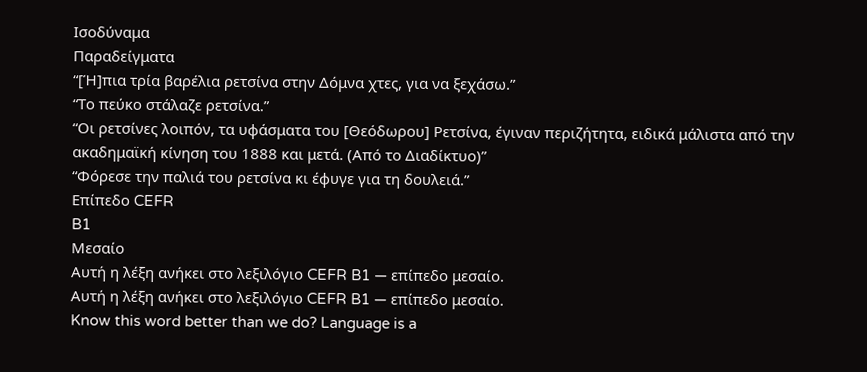Ισοδύναμα
Παραδείγματα
“[Ή]πια τρία βαρέλια ρετσίνα στην Δόμνα χτες, για να ξεχάσω.”
“Το πεύκο στάλαζε ρετσίνα.”
“Οι ρετσίνες λοιπόν, τα υφάσματα του [Θεόδωρου] Ρετσίνα, έγιναν περιζήτητα, ειδικά μάλιστα από την ακαδημαϊκή κίνηση του 1888 και μετά. (Από το Διαδίκτυο)”
“Φόρεσε την παλιά του ρετσίνα κι έφυγε για τη δουλειά.”
Επίπεδο CEFR
B1
Μεσαίο
Αυτή η λέξη ανήκει στο λεξιλόγιο CEFR B1 — επίπεδο μεσαίο.
Αυτή η λέξη ανήκει στο λεξιλόγιο CEFR B1 — επίπεδο μεσαίο.
Know this word better than we do? Language is a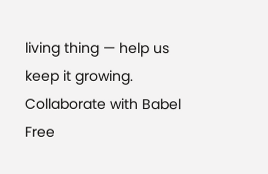living thing — help us keep it growing. Collaborate with Babel Free